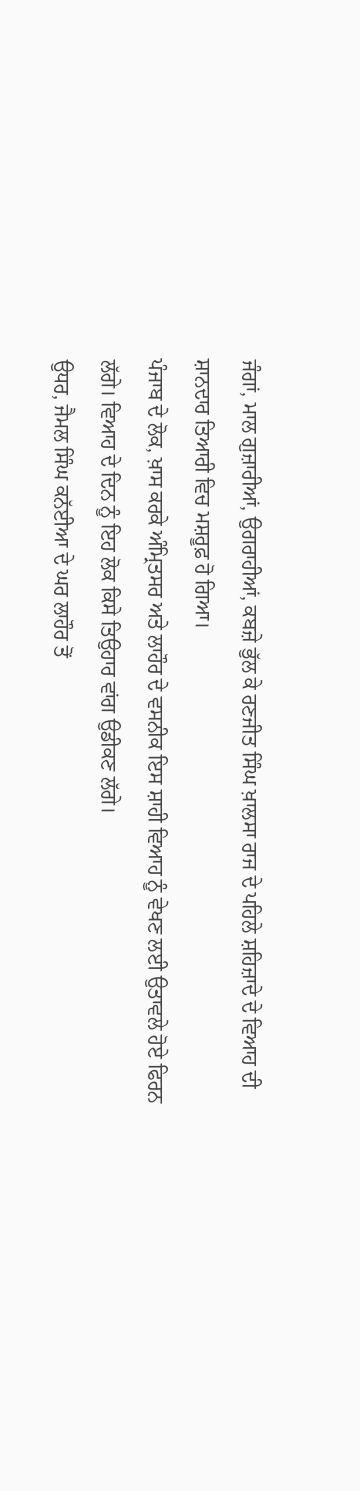ਜੰਗਾਂ, ਮਾਲ ਗੁਜ਼ਾਰੀਆਂ, ਉਗਰਾਹੀਆਂ, ਕਬਜ਼ੇ ਭੁੱਲ ਕੇ ਰਣਜੀਤ ਸਿੰਘ ਖ਼ਾਲਸਾ ਰਾਜ ਦੇ ਪਹਿਲੇ ਸ਼ਹਿਜ਼ਾਦੇ ਦੇ ਵਿਆਹ ਦੀ ਸ਼ਾਨਦਾਰ ਤਿਆਰੀ ਵਿਚ ਮਸ਼ਰੂਫ਼ ਹੋ ਗਿਆ।
ਪੰਜਾਬ ਦੇ ਲੋਕ, ਖ਼ਾਸ ਕਰਕੇ ਅੰਮ੍ਰਿਤਸਰ ਅਤੇ ਲਾਹੌਰ ਦੇ ਵਸਨੀਕ ਇਸ ਸ਼ਾਹੀ ਵਿਆਹ ਨੂੰ ਵੇਖਣ ਲਈ ਉਤਾਵਲੇ ਹੋਏ ਫਿਰਨ ਲੱਗੇ। ਵਿਆਹ ਦੇ ਦਿਨ ਨੂੰ ਇਹ ਲੋਕ ਕਿਸੇ ਤਿਉਹਾਰ ਵਾਂਗ ਉਡੀਕਣ ਲੱਗੇ।
ਉਧਰ, ਜੈਮਲ ਸਿੰਘ ਕਨੱਈਆ ਦੇ ਘਰ ਲਾਹੌਰ ਤੋਂ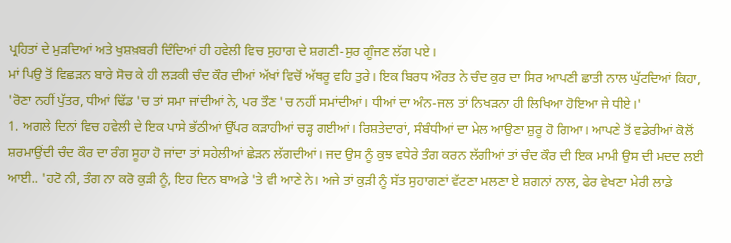ਪ੍ਰਹਿਤਾਂ ਦੇ ਮੁੜਦਿਆਂ ਅਤੇ ਖੁਸ਼ਖ਼ਬਰੀ ਦਿੰਦਿਆਂ ਹੀ ਹਵੇਲੀ ਵਿਚ ਸੁਹਾਗ ਦੇ ਸ਼ਗਣੀ-ਸੁਰ ਗੂੰਜਣ ਲੱਗ ਪਏ।
ਮਾਂ ਪਿਉ ਤੋਂ ਵਿਛੜਨ ਬਾਰੇ ਸੋਚ ਕੇ ਹੀ ਲੜਕੀ ਚੰਦ ਕੌਰ ਦੀਆਂ ਅੱਖਾਂ ਵਿਚੋਂ ਅੱਥਰੂ ਵਹਿ ਤੁਰੇ। ਇਕ ਬਿਰਧ ਔਰਤ ਨੇ ਚੰਦ ਕੁਰ ਦਾ ਸਿਰ ਆਪਣੀ ਛਾਤੀ ਨਾਲ ਘੁੱਟਦਿਆਂ ਕਿਹਾ, 'ਰੋਣਾ ਨਹੀਂ ਪੁੱਤਰ, ਧੀਆਂ ਢਿੱਡ 'ਚ ਤਾਂ ਸਮਾ ਜਾਂਦੀਆਂ ਨੇ, ਪਰ ਤੌਣ 'ਚ ਨਹੀਂ ਸਮਾਂਦੀਆਂ। ਧੀਆਂ ਦਾ ਅੰਨ-ਜਲ ਤਾਂ ਨਿਖੜਨਾ ਹੀ ਲਿਖਿਆ ਹੋਇਆ ਜੇ ਧੀਏ।'
1. ਅਗਲੇ ਦਿਨਾਂ ਵਿਚ ਹਵੇਲੀ ਦੇ ਇਕ ਪਾਸੇ ਭੱਠੀਆਂ ਉੱਪਰ ਕੜਾਹੀਆਂ ਚੜ੍ਹ ਗਈਆਂ। ਰਿਸ਼ਤੇਦਾਰਾਂ, ਸੰਬੰਧੀਆਂ ਦਾ ਮੇਲ ਆਉਣਾ ਸ਼ੁਰੂ ਹੋ ਗਿਆ। ਆਪਣੇ ਤੋਂ ਵਡੇਰੀਆਂ ਕੋਲੋਂ ਸ਼ਰਮਾਉਂਦੀ ਚੰਦ ਕੌਰ ਦਾ ਰੰਗ ਸੂਹਾ ਹੋ ਜਾਂਦਾ ਤਾਂ ਸਹੇਲੀਆਂ ਛੇੜਨ ਲੱਗਦੀਆਂ। ਜਦ ਉਸ ਨੂੰ ਕੁਝ ਵਧੇਰੇ ਤੰਗ ਕਰਨ ਲੱਗੀਆਂ ਤਾਂ ਚੰਦ ਕੌਰ ਦੀ ਇਕ ਮਾਮੀ ਉਸ ਦੀ ਮਦਦ ਲਈ ਆਈ.. 'ਹਟੋ ਨੀ, ਤੰਗ ਨਾ ਕਰੋ ਕੁੜੀ ਨੂੰ, ਇਹ ਦਿਨ ਬਾਅਡੇ 'ਤੇ ਵੀ ਆਣੇ ਨੇ। ਅਜੇ ਤਾਂ ਕੁੜੀ ਨੂੰ ਸੱਤ ਸੁਹਾਗਣਾਂ ਵੱਟਣਾ ਮਲਣਾ ਏ ਸ਼ਗਨਾਂ ਨਾਲ, ਫੇਰ ਵੇਖਣਾ ਮੇਰੀ ਲਾਡੇ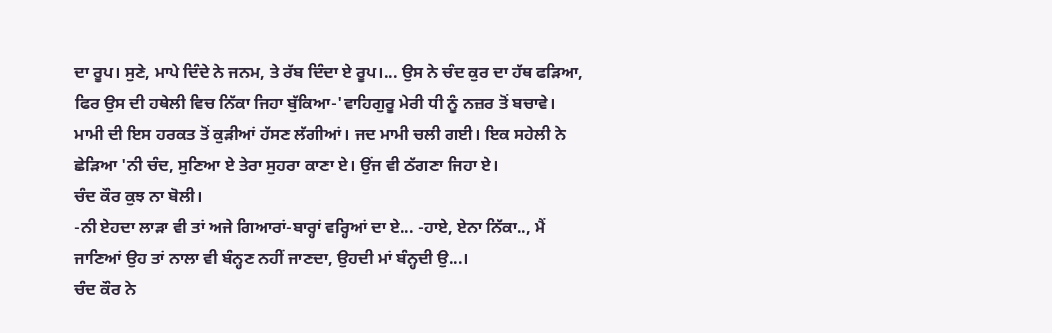ਦਾ ਰੂਪ। ਸੁਣੇ, ਮਾਪੇ ਦਿੰਦੇ ਨੇ ਜਨਮ, ਤੇ ਰੱਬ ਦਿੰਦਾ ਏ ਰੂਪ।... ਉਸ ਨੇ ਚੰਦ ਕੁਰ ਦਾ ਹੱਥ ਫੜਿਆ, ਫਿਰ ਉਸ ਦੀ ਹਥੇਲੀ ਵਿਚ ਨਿੱਕਾ ਜਿਹਾ ਬੁੱਕਿਆ-'ਵਾਹਿਗੁਰੂ ਮੇਰੀ ਧੀ ਨੂੰ ਨਜ਼ਰ ਤੋਂ ਬਚਾਵੇ।
ਮਾਮੀ ਦੀ ਇਸ ਹਰਕਤ ਤੋਂ ਕੁੜੀਆਂ ਹੱਸਣ ਲੱਗੀਆਂ। ਜਦ ਮਾਮੀ ਚਲੀ ਗਈ। ਇਕ ਸਹੇਲੀ ਨੇ ਛੇੜਿਆ 'ਨੀ ਚੰਦ, ਸੁਣਿਆ ਏ ਤੇਰਾ ਸੁਹਰਾ ਕਾਣਾ ਏ। ਉਂਜ ਵੀ ਠੱਗਣਾ ਜਿਹਾ ਏ।
ਚੰਦ ਕੌਰ ਕੁਝ ਨਾ ਬੋਲੀ।
-ਨੀ ਏਹਦਾ ਲਾੜਾ ਵੀ ਤਾਂ ਅਜੇ ਗਿਆਰਾਂ-ਬਾਰ੍ਹਾਂ ਵਰ੍ਹਿਆਂ ਦਾ ਏ... -ਹਾਏ, ਏਨਾ ਨਿੱਕਾ.., ਮੈਂ ਜਾਣਿਆਂ ਉਹ ਤਾਂ ਨਾਲਾ ਵੀ ਬੰਨ੍ਹਣ ਨਹੀਂ ਜਾਣਦਾ, ਉਹਦੀ ਮਾਂ ਬੰਨ੍ਹਦੀ ਉ...।
ਚੰਦ ਕੌਰ ਨੇ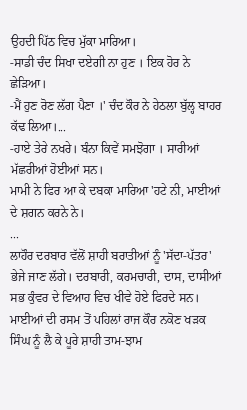ਉਹਦੀ ਪਿੱਠ ਵਿਚ ਮੁੱਕਾ ਮਾਰਿਆ।
-ਸਾਡੀ ਚੰਦ ਸਿਖਾ ਦਏਗੀ ਨਾ ਹੁਣ । ਇਕ ਹੋਰ ਨੇ ਛੇੜਿਆ।
-ਮੈਂ ਹੁਣ ਰੋਣ ਲੱਗ ਪੈਣਾ ।' ਚੰਦ ਕੌਰ ਨੇ ਹੇਠਲਾ ਬੁੱਲ੍ਹ ਬਾਹਰ ਕੱਢ ਲਿਆ।...
-ਹਾਏ ਤੇਰੇ ਨਖਰੇ। ਬੰਨਾ ਕਿਵੇਂ ਸਮਝੋਗਾ । ਸਾਰੀਆਂ ਮੱਛਰੀਆਂ ਹੋਈਆਂ ਸਨ।
ਮਾਮੀ ਨੇ ਫਿਰ ਆ ਕੇ ਦਬਕਾ ਮਾਰਿਆ 'ਹਟੇ ਨੀ, ਮਾਈਆਂ ਦੇ ਸ਼ਗਨ ਕਰਨੇ ਨੇ।
...
ਲਾਹੌਰ ਦਰਬਾਰ ਵੱਲੋਂ ਸ਼ਾਹੀ ਬਰਾਤੀਆਂ ਨੂੰ 'ਸੱਦਾ-ਪੱਤਰ' ਭੇਜੇ ਜਾਣ ਲੱਗੇ। ਦਰਬਾਰੀ, ਕਰਮਚਾਰੀ, ਦਾਸ, ਦਾਸੀਆਂ ਸਭ ਕੁੰਵਰ ਦੇ ਵਿਆਹ ਵਿਚ ਖੀਵੇ ਹੋਏ ਫਿਰਦੇ ਸਨ। ਮਾਈਆਂ ਦੀ ਰਸਮ ਤੋਂ ਪਹਿਲਾਂ ਰਾਜ ਕੌਰ ਨਕੋਣ ਖੜਕ ਸਿੰਘ ਨੂੰ ਲੈ ਕੇ ਪੂਰੇ ਸ਼ਾਹੀ ਤਾਮ-ਝਾਮ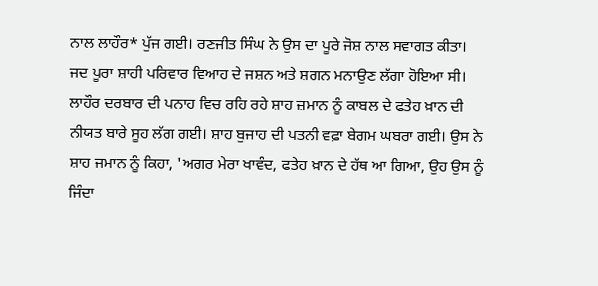ਨਾਲ ਲਾਹੌਰ* ਪੁੱਜ ਗਈ। ਰਣਜੀਤ ਸਿੰਘ ਨੇ ਉਸ ਦਾ ਪੂਰੇ ਜੋਸ਼ ਨਾਲ ਸਵਾਗਤ ਕੀਤਾ।
ਜਦ ਪੂਰਾ ਸ਼ਾਹੀ ਪਰਿਵਾਰ ਵਿਆਹ ਦੇ ਜਸ਼ਨ ਅਤੇ ਸ਼ਗਨ ਮਨਾਉਣ ਲੱਗਾ ਹੋਇਆ ਸੀ। ਲਾਹੌਰ ਦਰਬਾਰ ਦੀ ਪਨਾਹ ਵਿਚ ਰਹਿ ਰਹੇ ਸ਼ਾਹ ਜ਼ਮਾਨ ਨੂੰ ਕਾਬਲ ਦੇ ਫਤੇਹ ਖ਼ਾਨ ਦੀ ਨੀਯਤ ਬਾਰੇ ਸੂਹ ਲੱਗ ਗਈ। ਸ਼ਾਹ ਬੁਜਾਹ ਦੀ ਪਤਨੀ ਵਫ਼ਾ ਬੇਗਮ ਘਬਰਾ ਗਈ। ਉਸ ਨੇ ਸ਼ਾਹ ਜਮਾਨ ਨੂੰ ਕਿਹਾ, 'ਅਗਰ ਮੇਰਾ ਖਾਵੰਦ, ਫਤੇਹ ਖ਼ਾਨ ਦੇ ਹੱਥ ਆ ਗਿਆ, ਉਹ ਉਸ ਨੂੰ ਜਿੰਦਾ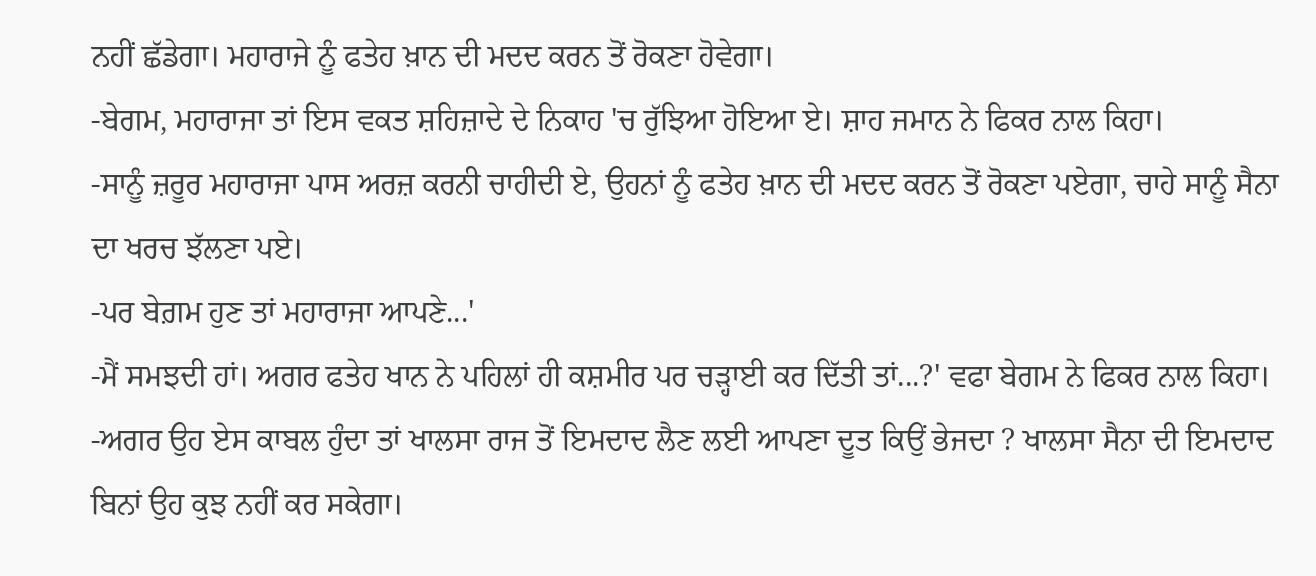ਨਹੀਂ ਛੱਡੇਗਾ। ਮਹਾਰਾਜੇ ਨੂੰ ਫਤੇਹ ਖ਼ਾਨ ਦੀ ਮਦਦ ਕਰਨ ਤੋਂ ਰੋਕਣਾ ਹੋਵੇਗਾ।
-ਬੇਗਮ, ਮਹਾਰਾਜਾ ਤਾਂ ਇਸ ਵਕਤ ਸ਼ਹਿਜ਼ਾਦੇ ਦੇ ਨਿਕਾਹ 'ਚ ਰੁੱਝਿਆ ਹੋਇਆ ਏ। ਸ਼ਾਹ ਜਮਾਨ ਨੇ ਫਿਕਰ ਨਾਲ ਕਿਹਾ।
-ਸਾਨੂੰ ਜ਼ਰੂਰ ਮਹਾਰਾਜਾ ਪਾਸ ਅਰਜ਼ ਕਰਨੀ ਚਾਹੀਦੀ ਏ, ਉਹਨਾਂ ਨੂੰ ਫਤੇਹ ਖ਼ਾਨ ਦੀ ਮਦਦ ਕਰਨ ਤੋਂ ਰੋਕਣਾ ਪਏਗਾ, ਚਾਹੇ ਸਾਨੂੰ ਸੈਨਾ ਦਾ ਖਰਚ ਝੱਲਣਾ ਪਏ।
-ਪਰ ਬੇਗ਼ਮ ਹੁਣ ਤਾਂ ਮਹਾਰਾਜਾ ਆਪਣੇ...'
-ਮੈਂ ਸਮਝਦੀ ਹਾਂ। ਅਗਰ ਫਤੇਹ ਖਾਨ ਨੇ ਪਹਿਲਾਂ ਹੀ ਕਸ਼ਮੀਰ ਪਰ ਚੜ੍ਹਾਈ ਕਰ ਦਿੱਤੀ ਤਾਂ...?' ਵਫਾ ਬੇਗਮ ਨੇ ਫਿਕਰ ਨਾਲ ਕਿਹਾ।
-ਅਗਰ ਉਹ ਏਸ ਕਾਬਲ ਹੁੰਦਾ ਤਾਂ ਖਾਲਸਾ ਰਾਜ ਤੋਂ ਇਮਦਾਦ ਲੈਣ ਲਈ ਆਪਣਾ ਦੂਤ ਕਿਉਂ ਭੇਜਦਾ ? ਖਾਲਸਾ ਸੈਨਾ ਦੀ ਇਮਦਾਦ ਬਿਨਾਂ ਉਹ ਕੁਝ ਨਹੀਂ ਕਰ ਸਕੇਗਾ।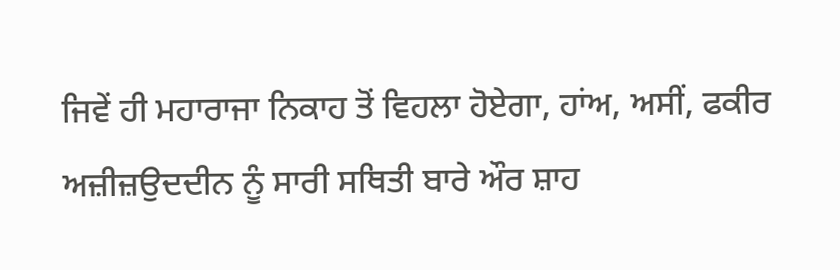ਜਿਵੇਂ ਹੀ ਮਹਾਰਾਜਾ ਨਿਕਾਹ ਤੋਂ ਵਿਹਲਾ ਹੋਏਗਾ, ਹਾਂਅ, ਅਸੀਂ, ਫਕੀਰ ਅਜ਼ੀਜ਼ਉਦਦੀਨ ਨੂੰ ਸਾਰੀ ਸਥਿਤੀ ਬਾਰੇ ਔਰ ਸ਼ਾਹ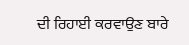ਦੀ ਰਿਹਾਈ ਕਰਵਾਉਣ ਬਾਰੇ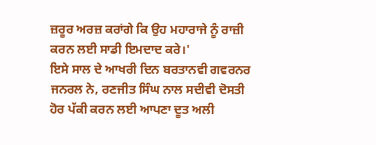ਜ਼ਰੂਰ ਅਰਜ਼ ਕਰਾਂਗੇ ਕਿ ਉਹ ਮਹਾਰਾਜੇ ਨੂੰ ਰਾਜ਼ੀ ਕਰਨ ਲਈ ਸਾਡੀ ਇਮਦਾਦ ਕਰੇ।'
ਇਸੇ ਸਾਲ ਦੇ ਆਖਰੀ ਦਿਨ ਬਰਤਾਨਵੀ ਗਵਰਨਰ ਜਨਰਲ ਨੇ, ਰਣਜੀਤ ਸਿੰਘ ਨਾਲ ਸਦੀਵੀ ਦੋਸਤੀ ਹੋਰ ਪੱਕੀ ਕਰਨ ਲਈ ਆਪਣਾ ਦੂਤ ਅਲੀ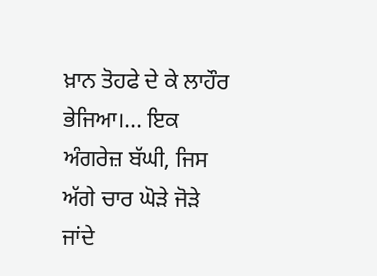ਖ਼ਾਨ ਤੋਹਫੇ ਦੇ ਕੇ ਲਾਹੌਰ ਭੇਜਿਆ।... ਇਕ ਅੰਗਰੇਜ਼ ਬੱਘੀ, ਜਿਸ ਅੱਗੇ ਚਾਰ ਘੋੜੇ ਜੋੜੇ ਜਾਂਦੇ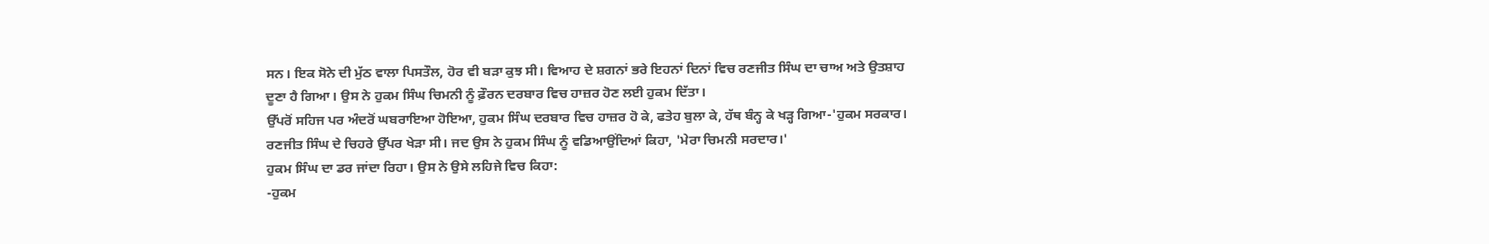ਸਨ। ਇਕ ਸੋਨੇ ਦੀ ਮੁੱਠ ਵਾਲਾ ਪਿਸਤੌਲ, ਹੋਰ ਵੀ ਬੜਾ ਕੁਝ ਸੀ। ਵਿਆਹ ਦੇ ਸ਼ਗਨਾਂ ਭਰੇ ਇਹਨਾਂ ਦਿਨਾਂ ਵਿਚ ਰਣਜੀਤ ਸਿੰਘ ਦਾ ਚਾਅ ਅਤੇ ਉਤਸ਼ਾਹ ਦੂਣਾ ਹੈ ਗਿਆ। ਉਸ ਨੇ ਹੁਕਮ ਸਿੰਘ ਚਿਮਨੀ ਨੂੰ ਫ਼ੌਰਨ ਦਰਬਾਰ ਵਿਚ ਹਾਜ਼ਰ ਹੋਣ ਲਈ ਹੁਕਮ ਦਿੱਤਾ।
ਉੱਪਰੋਂ ਸਹਿਜ ਪਰ ਅੰਦਰੋਂ ਘਬਰਾਇਆ ਹੋਇਆ, ਹੁਕਮ ਸਿੰਘ ਦਰਬਾਰ ਵਿਚ ਹਾਜ਼ਰ ਹੋ ਕੇ, ਫਤੇਹ ਬੁਲਾ ਕੇ, ਹੱਥ ਬੰਨ੍ਹ ਕੇ ਖੜ੍ਹ ਗਿਆ-'ਹੁਕਮ ਸਰਕਾਰ। ਰਣਜੀਤ ਸਿੰਘ ਦੇ ਚਿਹਰੇ ਉੱਪਰ ਖੇੜਾ ਸੀ। ਜਦ ਉਸ ਨੇ ਹੁਕਮ ਸਿੰਘ ਨੂੰ ਵਡਿਆਉਂਦਿਆਂ ਕਿਹਾ, 'ਮੇਰਾ ਚਿਮਨੀ ਸਰਦਾਰ।'
ਹੁਕਮ ਸਿੰਘ ਦਾ ਡਰ ਜਾਂਦਾ ਰਿਹਾ। ਉਸ ਨੇ ਉਸੇ ਲਹਿਜੇ ਵਿਚ ਕਿਹਾ:
-ਹੁਕਮ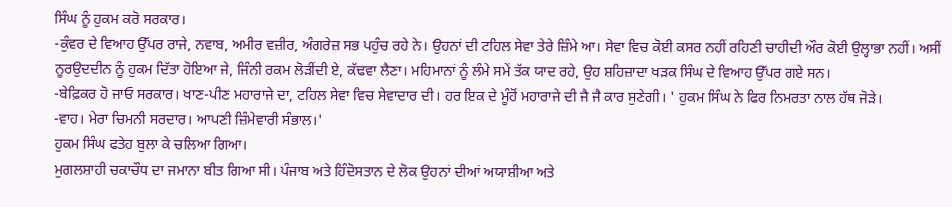ਸਿੰਘ ਨੂੰ ਹੁਕਮ ਕਰੋ ਸਰਕਾਰ।
-ਕੁੰਵਰ ਦੇ ਵਿਆਹ ਉੱਪਰ ਰਾਜੇ, ਨਵਾਬ, ਅਮੀਰ ਵਜ਼ੀਰ, ਅੰਗਰੇਜ਼ ਸਭ ਪਹੁੰਚ ਰਹੇ ਨੇ। ਉਹਨਾਂ ਦੀ ਟਹਿਲ ਸੇਵਾ ਤੇਰੇ ਜ਼ਿੰਮੇ ਆ। ਸੇਵਾ ਵਿਚ ਕੋਈ ਕਸਰ ਨਹੀਂ ਰਹਿਣੀ ਚਾਹੀਦੀ ਔਰ ਕੋਈ ਉਲ੍ਹਾਭਾ ਨਹੀਂ। ਅਸੀਂ ਨੂਰਉਦਦੀਨ ਨੂੰ ਹੁਕਮ ਦਿੱਤਾ ਹੋਇਆ ਜੇ, ਜਿੰਨੀ ਰਕਮ ਲੋੜੀਂਦੀ ਏ, ਕੱਢਵਾ ਲੈਣਾ। ਮਹਿਮਾਨਾਂ ਨੂੰ ਲੰਮੇ ਸਮੇਂ ਤੱਕ ਯਾਦ ਰਹੇ, ਉਹ ਸ਼ਹਿਜ਼ਾਦਾ ਖੜਕ ਸਿੰਘ ਦੇ ਵਿਆਹ ਉੱਪਰ ਗਏ ਸਨ।
-ਬੇਫ਼ਿਕਰ ਹੋ ਜਾਓ ਸਰਕਾਰ। ਖਾਣ-ਪੀਣ ਮਹਾਰਾਜੇ ਦਾ, ਟਹਿਲ ਸੇਵਾ ਵਿਚ ਸੇਵਾਦਾਰ ਦੀ। ਹਰ ਇਕ ਦੇ ਮੂੰਹੋਂ ਮਹਾਰਾਜੇ ਦੀ ਜੈ ਜੈ ਕਾਰ ਸੁਣੇਗੀ। ' ਹੁਕਮ ਸਿੰਘ ਨੇ ਫਿਰ ਨਿਮਰਤਾ ਨਾਲ ਹੱਥ ਜੋੜੇ।
-ਵਾਹ। ਮੇਰਾ ਚਿਮਨੀ ਸਰਦਾਰ। ਆਪਣੀ ਜ਼ਿੰਮੇਵਾਰੀ ਸੰਭਾਲ।'
ਹੁਕਮ ਸਿੰਘ ਫਤੇਹ ਬੁਲਾ ਕੇ ਚਲਿਆ ਗਿਆ।
ਮੁਗਲਸ਼ਾਹੀ ਚਕਾਚੌਧ ਦਾ ਜਮਾਨਾ ਬੀਤ ਗਿਆ ਸੀ। ਪੰਜਾਬ ਅਤੇ ਹਿੰਦੋਸਤਾਨ ਦੇ ਲੋਕ ਉਹਨਾਂ ਦੀਆਂ ਅਯਾਸ਼ੀਆ ਅਤੇ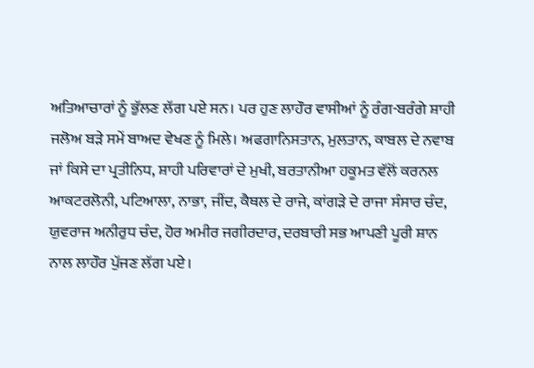ਅਤਿਆਚਾਰਾਂ ਨੂੰ ਭੁੱਲਣ ਲੱਗ ਪਏ ਸਨ। ਪਰ ਹੁਣ ਲਾਹੌਰ ਵਾਸੀਆਂ ਨੂੰ ਰੰਗ-ਬਰੰਗੇ ਸ਼ਾਹੀ ਜਲੋਅ ਬੜੇ ਸਮੇਂ ਬਾਅਦ ਵੇਖਣ ਨੂੰ ਮਿਲੇ। ਅਫਗਾਨਿਸਤਾਨ, ਮੁਲਤਾਨ, ਕਾਬਲ ਦੇ ਨਵਾਬ ਜਾਂ ਕਿਸੇ ਦਾ ਪ੍ਰਤੀਨਿਧ, ਸ਼ਾਹੀ ਪਰਿਵਾਰਾਂ ਦੇ ਮੁਖੀ, ਬਰਤਾਨੀਆ ਹਕੂਮਤ ਵੱਲੋਂ ਕਰਨਲ ਆਕਟਰਲੋਨੀ, ਪਟਿਆਲਾ, ਨਾਭਾ, ਜੀਂਦ, ਕੈਥਲ ਦੇ ਰਾਜੇ, ਕਾਂਗੜੇ ਦੇ ਰਾਜਾ ਸੰਸਾਰ ਚੰਦ, ਯੁਵਰਾਜ ਅਨੀਰੁਧ ਚੰਦ, ਹੋਰ ਅਮੀਰ ਜਗੀਰਦਾਰ, ਦਰਬਾਰੀ ਸਭ ਆਪਣੀ ਪੂਰੀ ਸ਼ਾਨ ਨਾਲ ਲਾਹੌਰ ਪੁੱਜਣ ਲੱਗ ਪਏ।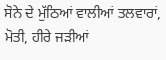ਸੋਨੇ ਦੇ ਮੁੱਠਿਆਂ ਵਾਲੀਆਂ ਤਲਵਾਰਾਂ, ਮੋਤੀ, ਹੀਰੇ ਜੜੀਆਂ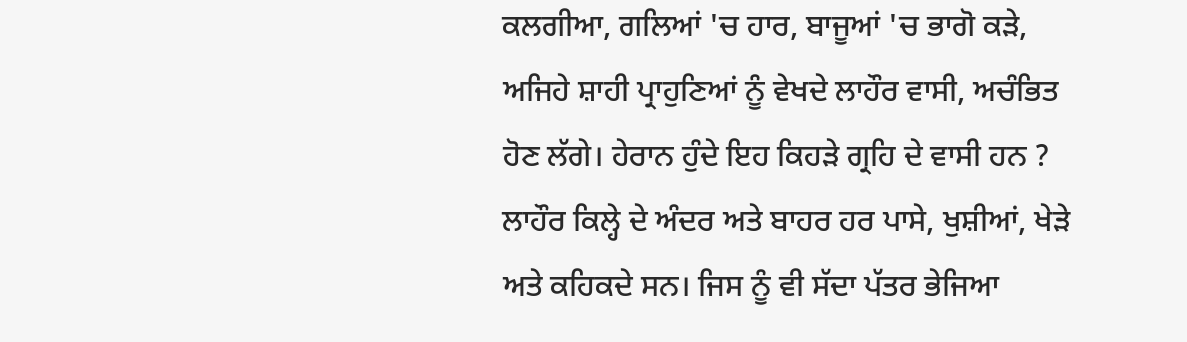ਕਲਗੀਆ, ਗਲਿਆਂ 'ਚ ਹਾਰ, ਬਾਜੂਆਂ 'ਚ ਭਾਗੋ ਕੜੇ, ਅਜਿਹੇ ਸ਼ਾਹੀ ਪ੍ਰਾਹੁਣਿਆਂ ਨੂੰ ਵੇਖਦੇ ਲਾਹੌਰ ਵਾਸੀ, ਅਚੰਭਿਤ ਹੋਣ ਲੱਗੇ। ਹੇਰਾਨ ਹੁੰਦੇ ਇਹ ਕਿਹੜੇ ਗ੍ਰਹਿ ਦੇ ਵਾਸੀ ਹਨ ?
ਲਾਹੌਰ ਕਿਲ੍ਹੇ ਦੇ ਅੰਦਰ ਅਤੇ ਬਾਹਰ ਹਰ ਪਾਸੇ, ਖੁਸ਼ੀਆਂ, ਖੇੜੇ ਅਤੇ ਕਹਿਕਦੇ ਸਨ। ਜਿਸ ਨੂੰ ਵੀ ਸੱਦਾ ਪੱਤਰ ਭੇਜਿਆ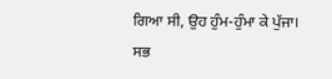ਗਿਆ ਸੀ, ਉਹ ਹੁੰਮ-ਹੁੰਮਾ ਕੇ ਪੁੱਜਾ। ਸਭ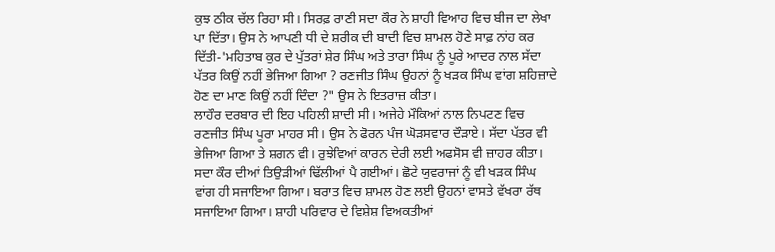ਕੁਝ ਠੀਕ ਚੱਲ ਰਿਹਾ ਸੀ। ਸਿਰਫ਼ ਰਾਣੀ ਸਦਾ ਕੌਰ ਨੇ ਸ਼ਾਹੀ ਵਿਆਹ ਵਿਚ ਬੀਜ ਦਾ ਲੇਖਾ ਪਾ ਦਿੱਤਾ। ਉਸ ਨੇ ਆਪਣੀ ਧੀ ਦੇ ਸ਼ਰੀਕ ਦੀ ਬਾਦੀ ਵਿਚ ਸ਼ਾਮਲ ਹੋਣੇ ਸਾਫ਼ ਨਾਂਹ ਕਰ ਦਿੱਤੀ-'ਮਹਿਤਾਬ ਕੁਰ ਦੇ ਪੁੱਤਰਾਂ ਸ਼ੇਰ ਸਿੰਘ ਅਤੇ ਤਾਰਾ ਸਿੰਘ ਨੂੰ ਪੂਰੇ ਆਦਰ ਨਾਲ ਸੱਦਾ ਪੱਤਰ ਕਿਉਂ ਨਹੀਂ ਭੇਜਿਆ ਗਿਆ ? ਰਣਜੀਤ ਸਿੰਘ ਉਹਨਾਂ ਨੂੰ ਖੜਕ ਸਿੰਘ ਵਾਂਗ ਸ਼ਹਿਜ਼ਾਦੇ ਹੋਣ ਦਾ ਮਾਣ ਕਿਉਂ ਨਹੀਂ ਦਿੰਦਾ ?" ਉਸ ਨੇ ਇਤਰਾਜ਼ ਕੀਤਾ।
ਲਾਹੌਰ ਦਰਬਾਰ ਦੀ ਇਹ ਪਹਿਲੀ ਸ਼ਾਦੀ ਸੀ। ਅਜੇਹੇ ਮੌਕਿਆਂ ਨਾਲ ਨਿਪਟਣ ਵਿਚ ਰਣਜੀਤ ਸਿੰਘ ਪੂਰਾ ਮਾਹਰ ਸੀ। ਉਸ ਨੇ ਫੋਰਨ ਪੰਜ ਘੋੜਸਵਾਰ ਦੌੜਾਏ। ਸੱਦਾ ਪੱਤਰ ਵੀ ਭੇਜਿਆ ਗਿਆ ਤੇ ਸ਼ਗਨ ਵੀ। ਰੁਝੇਵਿਆਂ ਕਾਰਨ ਦੇਰੀ ਲਈ ਅਫਸੋਸ ਵੀ ਜ਼ਾਹਰ ਕੀਤਾ। ਸਦਾ ਕੌਰ ਦੀਆਂ ਤਿਉੜੀਆਂ ਢਿੱਲੀਆਂ ਪੈ ਗਈਆਂ। ਛੋਟੇ ਯੁਵਰਾਜਾਂ ਨੂੰ ਵੀ ਖੜਕ ਸਿੰਘ ਵਾਂਗ ਹੀ ਸਜਾਇਆ ਗਿਆ। ਬਰਾਤ ਵਿਚ ਸ਼ਾਮਲ ਹੋਣ ਲਈ ਉਹਨਾਂ ਵਾਸਤੇ ਵੱਖਰਾ ਰੱਥ ਸਜਾਇਆ ਗਿਆ। ਸ਼ਾਹੀ ਪਰਿਵਾਰ ਦੇ ਵਿਸ਼ੇਸ਼ ਵਿਅਕਤੀਆਂ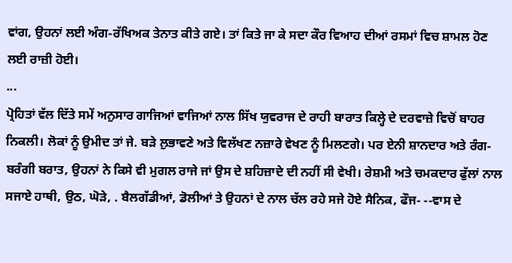ਵਾਂਗ, ਉਹਨਾਂ ਲਈ ਅੰਗ-ਰੱਖਿਅਕ ਤੇਨਾਤ ਕੀਤੇ ਗਏ। ਤਾਂ ਕਿਤੇ ਜਾ ਕੇ ਸਦਾ ਕੌਰ ਵਿਆਹ ਦੀਆਂ ਰਸਮਾਂ ਵਿਚ ਸ਼ਾਮਲ ਹੋਣ ਲਈ ਰਾਜ਼ੀ ਹੋਈ।
...
ਪ੍ਰੋਹਿਤਾਂ ਵੱਲ ਦਿੱਤੇ ਸਮੇਂ ਅਨੁਸਾਰ ਗਾਜਿਆਂ ਵਾਜਿਆਂ ਨਾਲ ਸਿੱਖ ਯੁਵਰਾਜ ਦੇ ਰਾਹੀ ਬਾਰਾਤ ਕਿਲ੍ਹੇ ਦੇ ਦਰਵਾਜ਼ੇ ਵਿਚੋਂ ਬਾਹਰ ਨਿਕਲੀ। ਲੋਕਾਂ ਨੂੰ ਉਮੀਦ ਤਾਂ ਜੇ. ਬੜੇ ਲੁਭਾਵਣੇ ਅਤੇ ਵਿਲੱਖਣ ਨਜ਼ਾਰੇ ਵੇਖਣ ਨੂੰ ਮਿਲਣਗੇ। ਪਰ ਏਨੀ ਸ਼ਾਨਦਾਰ ਅਤੇ ਰੰਗ-ਬਰੰਗੀ ਬਰਾਤ, ਉਹਨਾਂ ਨੇ ਕਿਸੇ ਵੀ ਮੁਗਲ ਰਾਜੇ ਜਾਂ ਉਸ ਦੇ ਸ਼ਹਿਜ਼ਾਦੇ ਦੀ ਨਹੀਂ ਸੀ ਵੇਖੀ। ਰੇਸ਼ਮੀ ਅਤੇ ਚਮਕਦਾਰ ਫੁੱਲਾਂ ਨਾਲ ਸਜਾਏ ਹਾਥੀ, ਉਠ, ਘੋੜੇ, . ਬੈਲਗੱਡੀਆਂ, ਡੋਲੀਆਂ ਤੇ ਉਹਨਾਂ ਦੇ ਨਾਲ ਚੱਲ ਰਹੇ ਸਜੇ ਹੋਏ ਸੈਨਿਕ, ਫੌਜ- --ਵਾਸ ਦੇ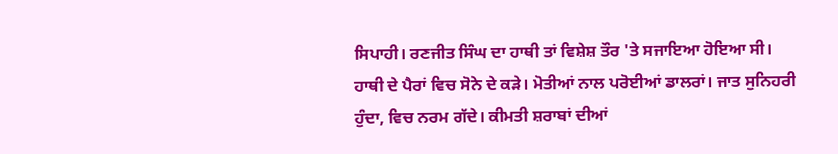ਸਿਪਾਹੀ। ਰਣਜੀਤ ਸਿੰਘ ਦਾ ਹਾਥੀ ਤਾਂ ਵਿਸ਼ੇਸ਼ ਤੌਰ 'ਤੇ ਸਜਾਇਆ ਹੋਇਆ ਸੀ। ਹਾਥੀ ਦੇ ਪੈਰਾਂ ਵਿਚ ਸੋਨੇ ਦੇ ਕੜੇ। ਮੋਤੀਆਂ ਨਾਲ ਪਰੋਈਆਂ ਡਾਲਰਾਂ। ਜਾਤ ਸੁਨਿਹਰੀ ਹੁੰਦਾ, ਵਿਚ ਨਰਮ ਗੱਦੇ। ਕੀਮਤੀ ਸ਼ਰਾਬਾਂ ਦੀਆਂ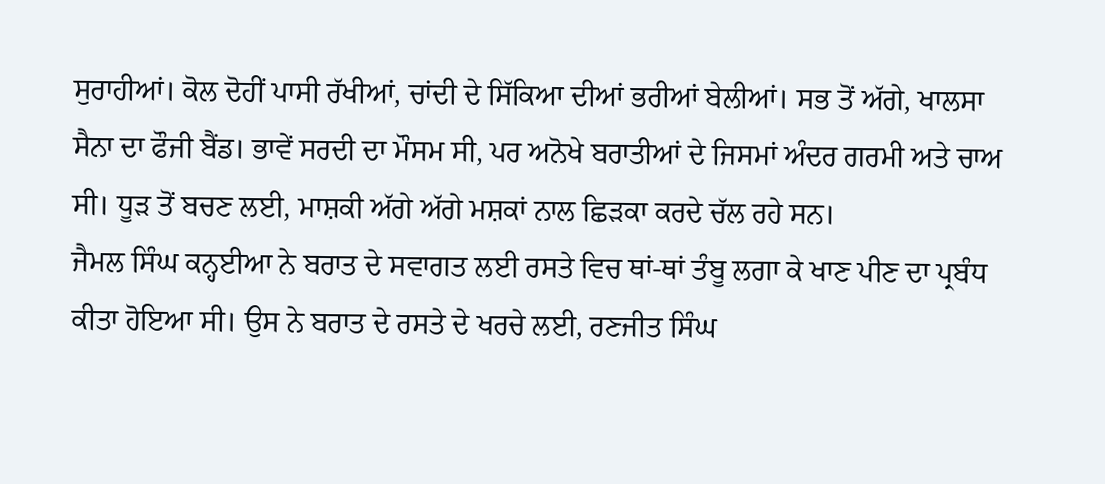ਸੁਰਾਹੀਆਂ। ਕੋਲ ਦੋਹੀਂ ਪਾਸੀ ਰੱਖੀਆਂ, ਚਾਂਦੀ ਦੇ ਸਿੱਕਿਆ ਦੀਆਂ ਭਰੀਆਂ ਬੇਲੀਆਂ। ਸਭ ਤੋਂ ਅੱਗੇ, ਖਾਲਸਾ ਸੈਨਾ ਦਾ ਫੌਜੀ ਬੈਂਡ। ਭਾਵੇਂ ਸਰਦੀ ਦਾ ਮੌਸਮ ਸੀ, ਪਰ ਅਨੋਖੇ ਬਰਾਤੀਆਂ ਦੇ ਜਿਸਮਾਂ ਅੰਦਰ ਗਰਮੀ ਅਤੇ ਚਾਅ ਸੀ। ਧੂੜ ਤੋਂ ਬਚਣ ਲਈ, ਮਾਸ਼ਕੀ ਅੱਗੇ ਅੱਗੇ ਮਸ਼ਕਾਂ ਨਾਲ ਛਿੜਕਾ ਕਰਦੇ ਚੱਲ ਰਹੇ ਸਨ।
ਜੈਮਲ ਸਿੰਘ ਕਨ੍ਹਈਆ ਨੇ ਬਰਾਤ ਦੇ ਸਵਾਗਤ ਲਈ ਰਸਤੇ ਵਿਚ ਥਾਂ-ਥਾਂ ਤੰਬੂ ਲਗਾ ਕੇ ਖਾਣ ਪੀਣ ਦਾ ਪ੍ਰਬੰਧ ਕੀਤਾ ਹੋਇਆ ਸੀ। ਉਸ ਨੇ ਬਰਾਤ ਦੇ ਰਸਤੇ ਦੇ ਖਰਚੇ ਲਈ, ਰਣਜੀਤ ਸਿੰਘ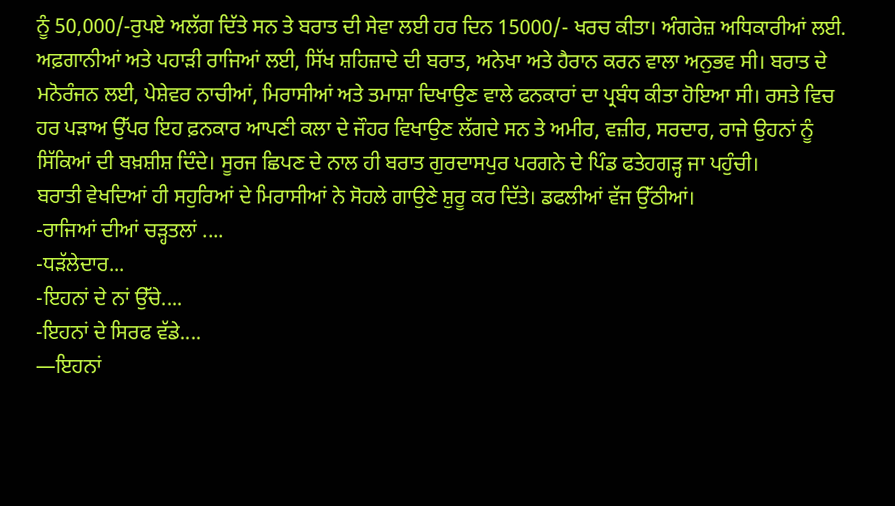ਨੂੰ 50,000/-ਰੁਪਏ ਅਲੱਗ ਦਿੱਤੇ ਸਨ ਤੇ ਬਰਾਤ ਦੀ ਸੇਵਾ ਲਈ ਹਰ ਦਿਨ 15000/- ਖਰਚ ਕੀਤਾ। ਅੰਗਰੇਜ਼ ਅਧਿਕਾਰੀਆਂ ਲਈ. ਅਫ਼ਗਾਨੀਆਂ ਅਤੇ ਪਹਾੜੀ ਰਾਜਿਆਂ ਲਈ, ਸਿੱਖ ਸ਼ਹਿਜ਼ਾਦੇ ਦੀ ਬਰਾਤ, ਅਨੇਖਾ ਅਤੇ ਹੈਰਾਨ ਕਰਨ ਵਾਲਾ ਅਨੁਭਵ ਸੀ। ਬਰਾਤ ਦੇ ਮਨੋਰੰਜਨ ਲਈ, ਪੇਸ਼ੇਵਰ ਨਾਚੀਆਂ, ਮਿਰਾਸੀਆਂ ਅਤੇ ਤਮਾਸ਼ਾ ਦਿਖਾਉਣ ਵਾਲੇ ਫਨਕਾਰਾਂ ਦਾ ਪ੍ਰਬੰਧ ਕੀਤਾ ਹੋਇਆ ਸੀ। ਰਸਤੇ ਵਿਚ ਹਰ ਪੜਾਅ ਉੱਪਰ ਇਹ ਫ਼ਨਕਾਰ ਆਪਣੀ ਕਲਾ ਦੇ ਜੌਹਰ ਵਿਖਾਉਣ ਲੱਗਦੇ ਸਨ ਤੇ ਅਮੀਰ, ਵਜ਼ੀਰ, ਸਰਦਾਰ, ਰਾਜੇ ਉਹਨਾਂ ਨੂੰ ਸਿੱਕਿਆਂ ਦੀ ਬਖ਼ਸ਼ੀਸ਼ ਦਿੰਦੇ। ਸੂਰਜ ਛਿਪਣ ਦੇ ਨਾਲ ਹੀ ਬਰਾਤ ਗੁਰਦਾਸਪੁਰ ਪਰਗਨੇ ਦੇ ਪਿੰਡ ਫਤੇਹਗੜ੍ਹ ਜਾ ਪਹੁੰਚੀ।
ਬਰਾਤੀ ਵੇਖਦਿਆਂ ਹੀ ਸਹੁਰਿਆਂ ਦੇ ਮਿਰਾਸੀਆਂ ਨੇ ਸੋਹਲੇ ਗਾਉਣੇ ਸ਼ੁਰੂ ਕਰ ਦਿੱਤੇ। ਡਫਲੀਆਂ ਵੱਜ ਉੱਠੀਆਂ।
-ਰਾਜਿਆਂ ਦੀਆਂ ਚੜ੍ਹਤਲਾਂ ....
-ਧੜੱਲੇਦਾਰ...
-ਇਹਨਾਂ ਦੇ ਨਾਂ ਉੱਚੇ....
-ਇਹਨਾਂ ਦੇ ਸਿਰਫ ਵੱਡੇ....
—ਇਹਨਾਂ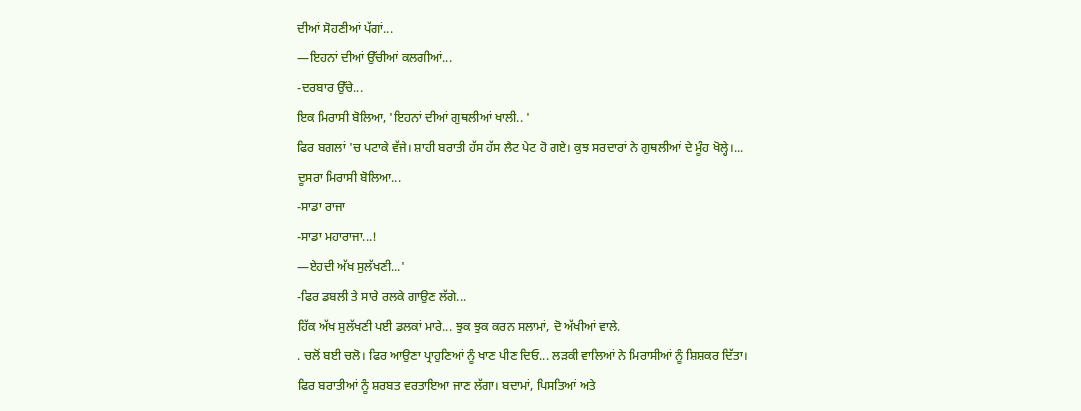ਦੀਆਂ ਸੋਹਣੀਆਂ ਪੱਗਾਂ...
—ਇਹਨਾਂ ਦੀਆਂ ਉੱਚੀਆਂ ਕਲਗੀਆਂ...
-ਦਰਬਾਰ ਉੱਚੇ...
ਇਕ ਮਿਰਾਸੀ ਬੋਲਿਆ, 'ਇਹਨਾਂ ਦੀਆਂ ਗੁਥਲੀਆਂ ਖਾਲੀ.. '
ਫਿਰ ਬਗਲਾਂ 'ਚ ਪਟਾਕੇ ਵੱਜੇ। ਸ਼ਾਹੀ ਬਰਾਤੀ ਹੱਸ ਹੱਸ ਲੈਟ ਪੇਟ ਹੋ ਗਏ। ਕੁਝ ਸਰਦਾਰਾਂ ਨੇ ਗੁਥਲੀਆਂ ਦੇ ਮੂੰਹ ਖੋਲ੍ਹੇ।...
ਦੂਸਰਾ ਮਿਰਾਸੀ ਬੋਲਿਆ...
-ਸਾਡਾ ਰਾਜਾ
-ਸਾਡਾ ਮਹਾਰਾਜਾ...!
—ਏਹਦੀ ਅੱਖ ਸੁਲੱਖਣੀ...'
-ਫਿਰ ਡਬਲੀ ਤੇ ਸਾਰੇ ਰਲਕੇ ਗਾਉਣ ਲੱਗੇ...
ਹਿੱਕ ਅੱਖ ਸੁਲੱਖਣੀ ਪਈ ਡਲਕਾਂ ਮਾਰੇ... ਝੁਕ ਝੁਕ ਕਰਨ ਸਲਾਮਾਂ, ਦੋ ਅੱਖੀਆਂ ਵਾਲੇ.
. ਚਲੋਂ ਬਈ ਚਲੋ। ਫਿਰ ਆਉਣਾ ਪ੍ਰਾਹੁਣਿਆਂ ਨੂੰ ਖਾਣ ਪੀਣ ਦਿਓ... ਲੜਕੀ ਵਾਲਿਆਂ ਨੇ ਮਿਰਾਸੀਆਂ ਨੂੰ ਸ਼ਿਸ਼ਕਰ ਦਿੱਤਾ।
ਫਿਰ ਬਰਾਤੀਆਂ ਨੂੰ ਸ਼ਰਬਤ ਵਰਤਾਇਆ ਜਾਣ ਲੱਗਾ। ਬਦਾਮਾਂ, ਪਿਸਤਿਆਂ ਅਤੇ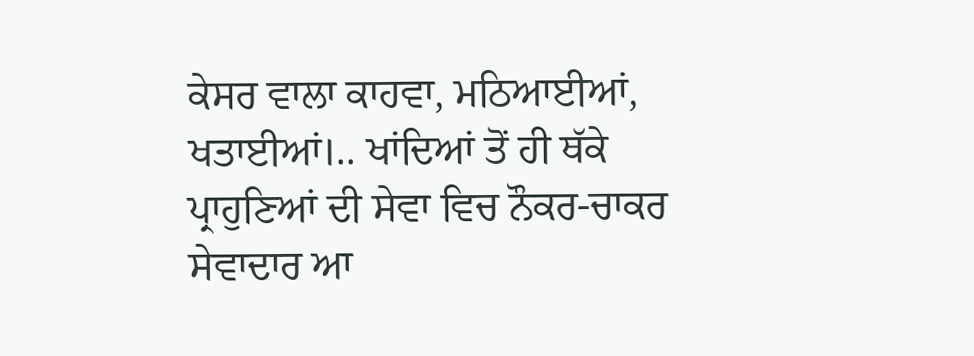ਕੇਸਰ ਵਾਲਾ ਕਾਹਵਾ, ਮਠਿਆਈਆਂ, ਖਤਾਈਆਂ।.. ਖਾਂਦਿਆਂ ਤੋਂ ਹੀ ਥੱਕੇ ਪ੍ਰਾਹੁਣਿਆਂ ਦੀ ਸੇਵਾ ਵਿਚ ਨੌਕਰ-ਚਾਕਰ ਸੇਵਾਦਾਰ ਆ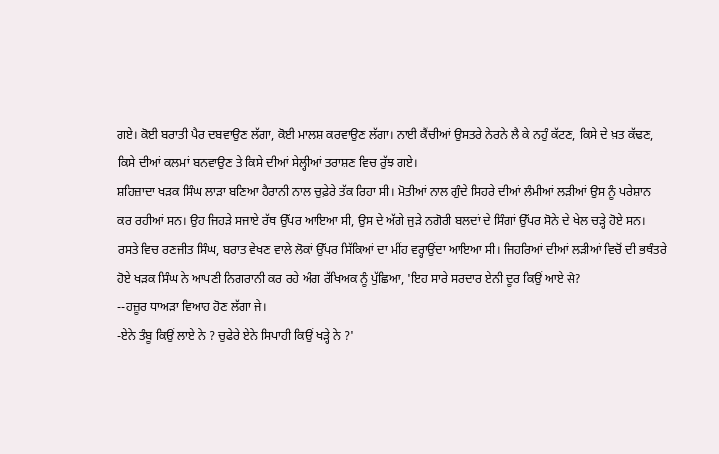ਗਏ। ਕੋਈ ਬਰਾਤੀ ਪੈਰ ਦਬਵਾਉਣ ਲੱਗਾ, ਕੋਈ ਮਾਲਸ਼ ਕਰਵਾਉਣ ਲੱਗਾ। ਨਾਈ ਕੈਂਚੀਆਂ ਉਸਤਰੇ ਨੇਰਨੇ ਲੈ ਕੇ ਨਹੁੰ ਕੱਟਣ, ਕਿਸੇ ਦੇ ਖ਼ਤ ਕੱਢਣ, ਕਿਸੇ ਦੀਆਂ ਕਲਮਾਂ ਬਨਵਾਉਣ ਤੇ ਕਿਸੇ ਦੀਆਂ ਸੇਲ੍ਹੀਆਂ ਤਰਾਸ਼ਣ ਵਿਚ ਰੁੱਝ ਗਏ।
ਸ਼ਹਿਜ਼ਾਦਾ ਖੜਕ ਸਿੰਘ ਲਾੜਾ ਬਣਿਆ ਹੈਰਾਨੀ ਨਾਲ ਚੁਫ਼ੇਰੇ ਤੱਕ ਰਿਹਾ ਸੀ। ਮੋਤੀਆਂ ਨਾਲ ਗੁੰਦੇ ਸਿਹਰੇ ਦੀਆਂ ਲੰਮੀਆਂ ਲੜੀਆਂ ਉਸ ਨੂੰ ਪਰੇਸ਼ਾਨ ਕਰ ਰਹੀਆਂ ਸਨ। ਉਹ ਜਿਹੜੇ ਸਜਾਏ ਰੱਥ ਉੱਪਰ ਆਇਆ ਸੀ, ਉਸ ਦੇ ਅੱਗੇ ਜੁੜੇ ਨਗੋਰੀ ਬਲਦਾਂ ਦੇ ਸਿੰਗਾਂ ਉੱਪਰ ਸੋਨੇ ਦੇ ਖੇਲ ਚੜ੍ਹੇ ਹੋਏ ਸਨ। ਰਸਤੇ ਵਿਚ ਰਣਜੀਤ ਸਿੰਘ, ਬਰਾਤ ਵੇਖਣ ਵਾਲੇ ਲੋਕਾਂ ਉੱਪਰ ਸਿੱਕਿਆਂ ਦਾ ਮੀਂਹ ਵਰ੍ਹਾਉਂਦਾ ਆਇਆ ਸੀ। ਜਿਹਰਿਆਂ ਦੀਆਂ ਲੜੀਆਂ ਵਿਚੋਂ ਦੀ ਭਥੰਤਰੇ ਹੋਏ ਖੜਕ ਸਿੰਘ ਨੇ ਆਪਣੀ ਨਿਗਰਾਨੀ ਕਰ ਰਹੇ ਅੰਗ ਰੱਖਿਅਕ ਨੂੰ ਪੁੱਛਿਆ, 'ਇਹ ਸਾਰੇ ਸਰਦਾਰ ਏਨੀ ਦੂਰ ਕਿਉਂ ਆਏ से?
--ਹਜ਼ੂਰ ਧਾਅੜਾ ਵਿਆਹ ਹੋਣ ਲੱਗਾ ਜੇ।
-ਏਨੇ ਤੰਬੂ ਕਿਉਂ ਲਾਏ ਨੇ ? ਚੁਫੇਰੇ ਏਨੇ ਸਿਪਾਹੀ ਕਿਉਂ ਖੜ੍ਹੇ ਨੇ ?'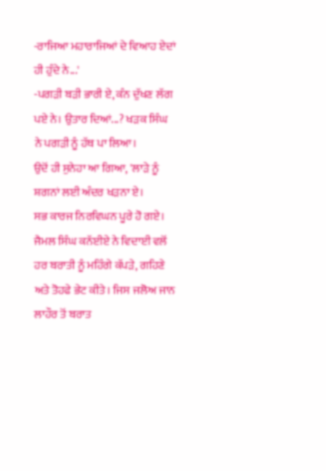-ਰਾਜਿਆ ਮਹਾਰਾਜਿਆਂ ਦੇ ਵਿਆਹ ਏਦਾਂ ਹੀ ਹੁੰਦੇ ਨੇ...'
-ਪਗੜੀ ਬੜੀ ਭਾਰੀ ਏ, ਕੰਨ ਦੁੱਖਣ ਲੱਗ ਪਏ ਨੇ। ਉਤਾਰ ਦਿਆਂ...? ਖੜਕ ਸਿੰਘ ਨੇ ਪਗੜੀ ਨੂੰ ਹੱਥ ਪਾ ਲਿਆ।
ਉਦੋਂ ਹੀ ਸੁਨੇਹਾ ਆ ਗਿਆ, 'ਲਾੜੇ ਨੂੰ ਸ਼ਗਨਾਂ ਲਈ ਅੰਦਰ ਖੜਨਾ ਏ।
ਸਭ ਕਾਰਜ ਨਿਰਵਿਘਨ ਪੂਰੇ ਹੋ ਗਏ। ਜੈਮਲ ਸਿੰਘ ਕਨੱਈਏ ਨੇ ਵਿਦਾਈ ਵਲੋਂ ਹਰ ਬਰਾਤੀ ਨੂੰ ਮਹਿੰਗੇ ਕੱਪੜੇ, ਗਹਿਣੇ ਅਤੇ ਤੋਹਫੇ ਭੇਟ ਕੀਤੇ। ਜਿਸ ਜਲੋਅ ਜਾਨ ਲਾਹੌਰ ਤੋਂ ਬਰਾਤ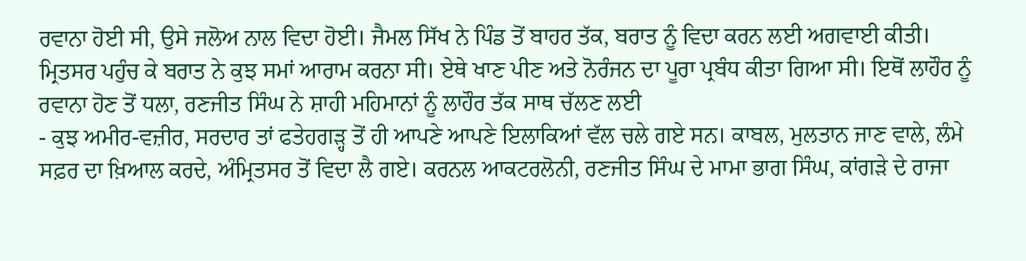ਰਵਾਨਾ ਹੋਈ ਸੀ, ਉਸੇ ਜਲੋਅ ਨਾਲ ਵਿਦਾ ਹੋਈ। ਜੈਮਲ ਸਿੱਖ ਨੇ ਪਿੰਡ ਤੋਂ ਬਾਹਰ ਤੱਕ, ਬਰਾਤ ਨੂੰ ਵਿਦਾ ਕਰਨ ਲਈ ਅਗਵਾਈ ਕੀਤੀ। ਮ੍ਰਿਤਸਰ ਪਹੁੰਚ ਕੇ ਬਰਾਤ ਨੇ ਕੁਝ ਸਮਾਂ ਆਰਾਮ ਕਰਨਾ ਸੀ। ਏਥੇ ਖਾਣ ਪੀਣ ਅਤੇ ਨੋਰੰਜਨ ਦਾ ਪੂਰਾ ਪ੍ਰਬੰਧ ਕੀਤਾ ਗਿਆ ਸੀ। ਇਥੋਂ ਲਾਹੌਰ ਨੂੰ ਰਵਾਨਾ ਹੋਣ ਤੋਂ ਧਲਾ, ਰਣਜੀਤ ਸਿੰਘ ਨੇ ਸ਼ਾਹੀ ਮਹਿਮਾਨਾਂ ਨੂੰ ਲਾਹੌਰ ਤੱਕ ਸਾਥ ਚੱਲਣ ਲਈ
- ਕੁਝ ਅਮੀਰ-ਵਜ਼ੀਰ, ਸਰਦਾਰ ਤਾਂ ਫਤੇਹਗੜ੍ਹ ਤੋਂ ਹੀ ਆਪਣੇ ਆਪਣੇ ਇਲਾਕਿਆਂ ਵੱਲ ਚਲੇ ਗਏ ਸਨ। ਕਾਬਲ, ਮੁਲਤਾਨ ਜਾਣ ਵਾਲੇ, ਲੰਮੇ ਸਫ਼ਰ ਦਾ ਖ਼ਿਆਲ ਕਰਦੇ, ਅੰਮ੍ਰਿਤਸਰ ਤੋਂ ਵਿਦਾ ਲੈ ਗਏ। ਕਰਨਲ ਆਕਟਰਲੋਨੀ, ਰਣਜੀਤ ਸਿੰਘ ਦੇ ਮਾਮਾ ਭਾਗ ਸਿੰਘ, ਕਾਂਗੜੇ ਦੇ ਰਾਜਾ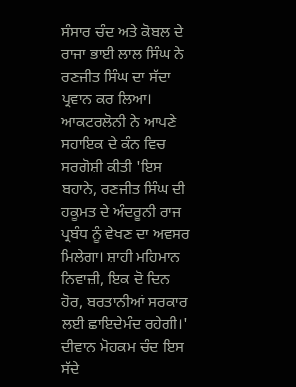ਸੰਸਾਰ ਚੰਦ ਅਤੇ ਕੋਬਲ ਦੇ ਰਾਜਾ ਭਾਈ ਲਾਲ ਸਿੰਘ ਨੇ ਰਣਜੀਤ ਸਿੰਘ ਦਾ ਸੱਦਾ ਪ੍ਰਵਾਨ ਕਰ ਲਿਆ।
ਆਕਟਰਲੋਨੀ ਨੇ ਆਪਣੇ ਸਹਾਇਕ ਦੇ ਕੰਨ ਵਿਚ ਸਰਗੋਸ਼ੀ ਕੀਤੀ 'ਇਸ ਬਹਾਨੇ, ਰਣਜੀਤ ਸਿੰਘ ਦੀ ਹਕੂਮਤ ਦੇ ਅੰਦਰੂਨੀ ਰਾਜ ਪ੍ਰਬੰਧ ਨੂੰ ਵੇਖਣ ਦਾ ਅਵਸਰ ਮਿਲੇਗਾ। ਸ਼ਾਹੀ ਮਹਿਮਾਨ ਨਿਵਾਜ਼ੀ, ਇਕ ਦੋ ਦਿਨ ਹੋਰ, ਬਰਤਾਨੀਆਂ ਸਰਕਾਰ ਲਈ ਛਾਇਦੇਮੰਦ ਰਹੇਗੀ।'
ਦੀਵਾਨ ਮੋਹਕਮ ਚੰਦ ਇਸ ਸੱਦੇ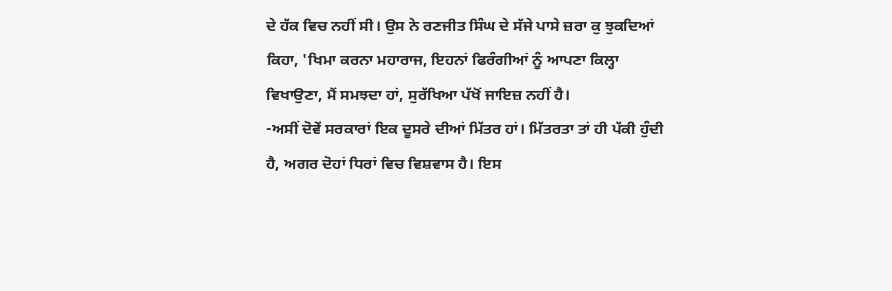ਦੇ ਹੱਕ ਵਿਚ ਨਹੀਂ ਸੀ। ਉਸ ਨੇ ਰਣਜੀਤ ਸਿੰਘ ਦੇ ਸੱਜੇ ਪਾਸੇ ਜ਼ਰਾ ਕੁ ਝੁਕਦਿਆਂ ਕਿਹਾ, 'ਖਿਮਾ ਕਰਨਾ ਮਹਾਰਾਜ, ਇਹਨਾਂ ਫਿਰੰਗੀਆਂ ਨੂੰ ਆਪਣਾ ਕਿਲ੍ਹਾ ਵਿਖਾਉਣਾ, ਮੈਂ ਸਮਝਦਾ ਹਾਂ, ਸੁਰੱਖਿਆ ਪੱਖੋਂ ਜਾਇਜ਼ ਨਹੀਂ ਹੈ।
-ਅਸੀਂ ਦੋਵੇਂ ਸਰਕਾਰਾਂ ਇਕ ਦੂਸਰੇ ਦੀਆਂ ਮਿੱਤਰ ਹਾਂ। ਮਿੱਤਰਤਾ ਤਾਂ ਹੀ ਪੱਕੀ ਹੁੰਦੀ ਹੈ, ਅਗਰ ਦੋਹਾਂ ਧਿਰਾਂ ਵਿਚ ਵਿਸ਼ਵਾਸ ਹੈ। ਇਸ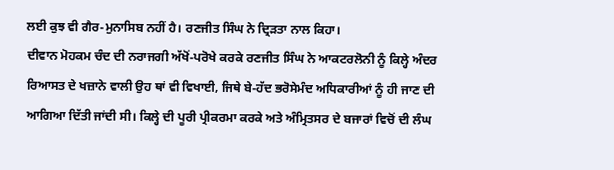ਲਈ ਕੁਝ ਵੀ ਗੈਰ-ਮੁਨਾਸਿਬ ਨਹੀਂ ਹੈ। ਰਣਜੀਤ ਸਿੰਘ ਨੇ ਦ੍ਰਿੜਤਾ ਨਾਲ ਕਿਹਾ।
ਦੀਵਾਨ ਮੋਹਕਮ ਚੰਦ ਦੀ ਨਰਾਜਗੀ ਅੱਖੋਂ-ਪਰੋਖੇ ਕਰਕੇ ਰਣਜੀਤ ਸਿੰਘ ਨੇ ਆਕਟਰਲੋਨੀ ਨੂੰ ਕਿਲ੍ਹੇ ਅੰਦਰ ਰਿਆਸਤ ਦੇ ਖਜ਼ਾਨੇ ਵਾਲੀ ਉਹ ਥਾਂ ਵੀ ਵਿਖਾਈ, ਜਿਥੇ ਬੇ-ਹੱਦ ਭਰੋਸੇਮੰਦ ਅਧਿਕਾਰੀਆਂ ਨੂੰ ਹੀ ਜਾਣ ਦੀ ਆਗਿਆ ਦਿੱਤੀ ਜਾਂਦੀ ਸੀ। ਕਿਲ੍ਹੇ ਦੀ ਪੂਰੀ ਪ੍ਰੀਕਰਮਾ ਕਰਕੇ ਅਤੇ ਅੰਮ੍ਰਿਤਸਰ ਦੇ ਬਜਾਰਾਂ ਵਿਚੋਂ ਦੀ ਲੰਘ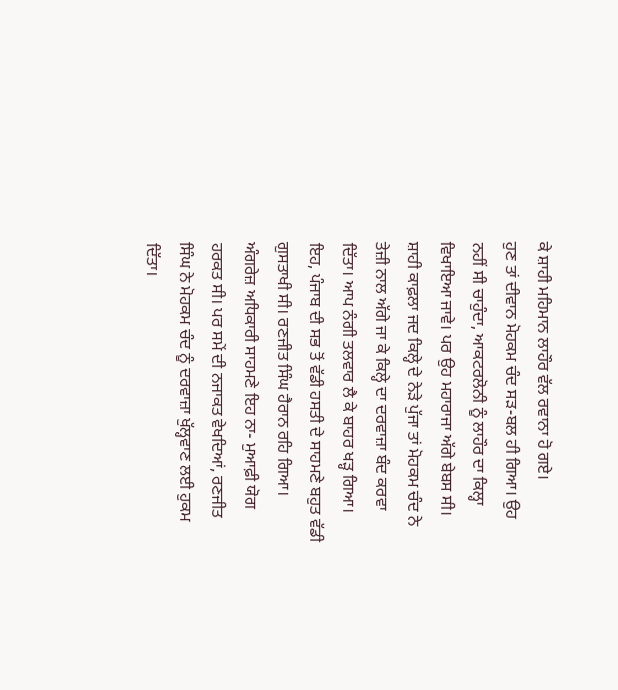ਕੇ ਸ਼ਾਹੀ ਮਹਿਮਾਨ ਲਾਹੌਰ ਵੱਲ ਰਵਾਨਾ ਹੋ ਗਏ।
ਹੁਣ ਤਾਂ ਦੀਵਾਨ ਮੋਹਕਮ ਚੰਦ ਸੜ-ਬਲ ਹੀ ਗਿਆ। ਉਹ ਨਹੀਂ ਸੀ ਚਾਹੁੰਦਾ, ਆਕਟਰਲੋਨੀ ਨੂੰ ਲਾਹੌਰ ਦਾ ਕਿਲ੍ਹਾ ਵਿਖਾਇਆ ਜਾਵੇ। ਪਰ ਉਹ ਮਹਾਰਾਜਾ ਅੱਗੇ ਬੇਬਸ ਸੀ। ਸ਼ਾਹੀ ਕਾਫ਼ਲਾ ਜਦ ਕਿਲ੍ਹੇ ਦੇ ਨੇੜੇ ਪੁੱਜਾ ਤਾਂ ਮੋਹਕਮ ਚੰਦ ਨੇ ਤੇਜ਼ੀ ਨਾਲ ਅੱਗੇ ਜਾ ਕੇ ਕਿਲ੍ਹੇ ਦਾ ਦਰਵਾਜ਼ਾ ਬੰਦ ਕਰਵਾ ਦਿੱਤਾ। ਆਪ ਨੰਗੀ ਤਲਵਾਰ ਲੈ ਕੇ ਬਾਹਰ ਖੜ੍ਹ ਗਿਆ।
ਇਹ, ਪੰਜਾਬ ਦੀ ਸਭ ਤੋਂ ਵੱਡੀ ਹਸਤੀ ਦੇ ਸਾਹਮਣੇ ਬਹੁਤ ਵੱਡੀ ਗੁਸਤਾਖੀ ਸੀ। ਰਣਜੀਤ ਸਿੰਘ ਹੈਰਾਨ ਰਹਿ ਗਿਆ। ਅੰਗਰੇਜ਼ ਅਧਿਕਾਰੀ ਸਾਹਮਣੇ ਇਹ ਨਾ- ਮੁਆਫ਼ੀ ਯੋਗ ਹਰਕਤ ਸੀ। ਪਰ ਸਮੇਂ ਦੀ ਨਜਾਕਤ ਵੇਖਦਿਆਂ, ਰਣਜੀਤ ਸਿੰਘ ਨੇ ਮੋਹਕਮ ਚੰਦ ਨੂੰ ਦਰਵਾਜ਼ਾ ਖੁੱਲ੍ਹਵਾਣ ਲਈ ਹੁਕਮ ਦਿੱਤਾ।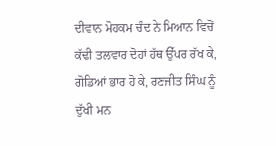ਦੀਵਾਨ ਮੋਹਕਮ ਚੰਦ ਨੇ ਮਿਆਨ ਵਿਚੋਂ ਕੱਢੀ ਤਲਵਾਰ ਦੋਹਾਂ ਹੱਥ ਉੱਪਰ ਰੱਖ ਕੇ, ਗੋਡਿਆਂ ਭਾਰ ਹੋ ਕੇ, ਰਣਜੀਤ ਸਿੰਘ ਨੂੰ ਦੁੱਖੀ ਮਨ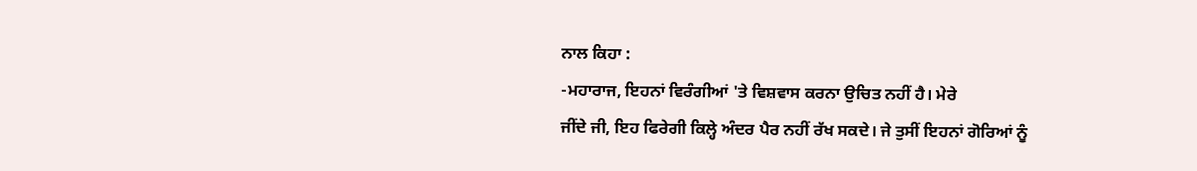ਨਾਲ ਕਿਹਾ :
-ਮਹਾਰਾਜ, ਇਹਨਾਂ ਵਿਰੰਗੀਆਂ 'ਤੇ ਵਿਸ਼ਵਾਸ ਕਰਨਾ ਉਚਿਤ ਨਹੀਂ ਹੈ। ਮੇਰੇ
ਜੀਂਦੇ ਜੀ, ਇਹ ਫਿਰੇਗੀ ਕਿਲ੍ਹੇ ਅੰਦਰ ਪੈਰ ਨਹੀਂ ਰੱਖ ਸਕਦੇ। ਜੇ ਤੁਸੀਂ ਇਹਨਾਂ ਗੋਰਿਆਂ ਨੂੰ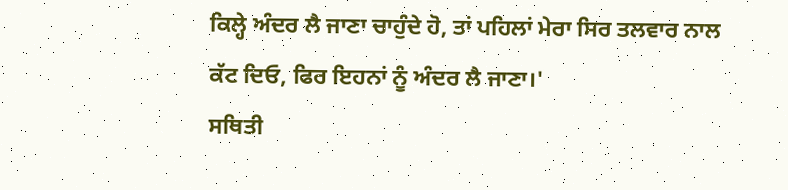ਕਿਲ੍ਹੇ ਅੰਦਰ ਲੈ ਜਾਣਾ ਚਾਹੁੰਦੇ ਹੋ, ਤਾਂ ਪਹਿਲਾਂ ਮੇਰਾ ਸਿਰ ਤਲਵਾਰ ਨਾਲ ਕੱਟ ਦਿਓ, ਫਿਰ ਇਹਨਾਂ ਨੂੰ ਅੰਦਰ ਲੈ ਜਾਣਾ।'
ਸਥਿਤੀ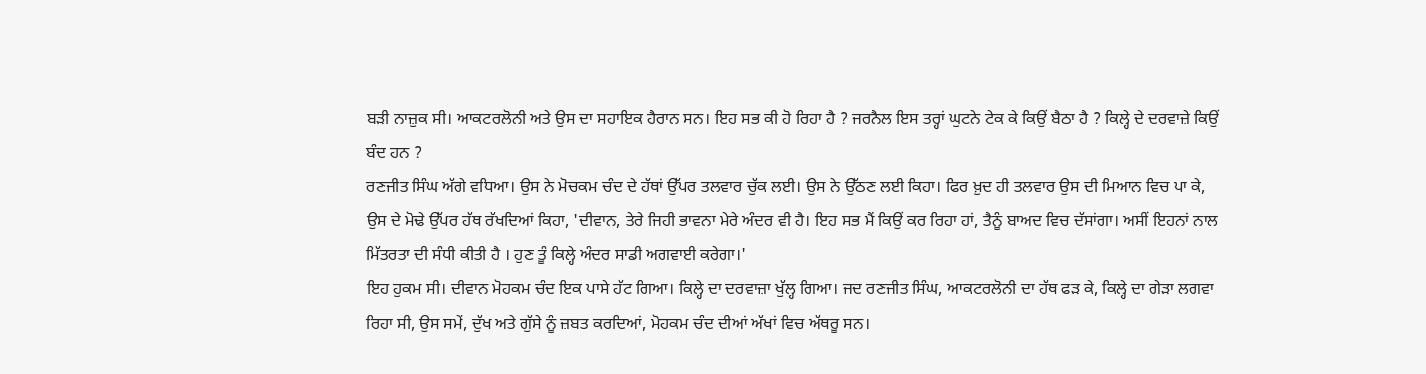ਬੜੀ ਨਾਜ਼ੁਕ ਸੀ। ਆਕਟਰਲੋਨੀ ਅਤੇ ਉਸ ਦਾ ਸਹਾਇਕ ਹੈਰਾਨ ਸਨ। ਇਹ ਸਭ ਕੀ ਹੋ ਰਿਹਾ ਹੈ ? ਜਰਨੈਲ ਇਸ ਤਰ੍ਹਾਂ ਘੁਟਨੇ ਟੇਕ ਕੇ ਕਿਉਂ ਬੈਠਾ ਹੈ ? ਕਿਲ੍ਹੇ ਦੇ ਦਰਵਾਜ਼ੇ ਕਿਉਂ ਬੰਦ ਹਨ ?
ਰਣਜੀਤ ਸਿੰਘ ਅੱਗੇ ਵਧਿਆ। ਉਸ ਨੇ ਮੋਚਕਮ ਚੰਦ ਦੇ ਹੱਥਾਂ ਉੱਪਰ ਤਲਵਾਰ ਚੁੱਕ ਲਈ। ਉਸ ਨੇ ਉੱਠਣ ਲਈ ਕਿਹਾ। ਫਿਰ ਖ਼ੁਦ ਹੀ ਤਲਵਾਰ ਉਸ ਦੀ ਮਿਆਨ ਵਿਚ ਪਾ ਕੇ, ਉਸ ਦੇ ਮੋਢੇ ਉੱਪਰ ਹੱਥ ਰੱਖਦਿਆਂ ਕਿਹਾ, 'ਦੀਵਾਨ, ਤੇਰੇ ਜਿਹੀ ਭਾਵਨਾ ਮੇਰੇ ਅੰਦਰ ਵੀ ਹੈ। ਇਹ ਸਭ ਮੈਂ ਕਿਉਂ ਕਰ ਰਿਹਾ ਹਾਂ, ਤੈਨੂੰ ਬਾਅਦ ਵਿਚ ਦੱਸਾਂਗਾ। ਅਸੀਂ ਇਹਨਾਂ ਨਾਲ ਮਿੱਤਰਤਾ ਦੀ ਸੰਧੀ ਕੀਤੀ ਹੈ । ਹੁਣ ਤੂੰ ਕਿਲ੍ਹੇ ਅੰਦਰ ਸਾਡੀ ਅਗਵਾਈ ਕਰੇਗਾ।'
ਇਹ ਹੁਕਮ ਸੀ। ਦੀਵਾਨ ਮੋਹਕਮ ਚੰਦ ਇਕ ਪਾਸੇ ਹੱਟ ਗਿਆ। ਕਿਲ੍ਹੇ ਦਾ ਦਰਵਾਜ਼ਾ ਖੁੱਲ੍ਹ ਗਿਆ। ਜਦ ਰਣਜੀਤ ਸਿੰਘ, ਆਕਟਰਲੋਨੀ ਦਾ ਹੱਥ ਫੜ ਕੇ, ਕਿਲ੍ਹੇ ਦਾ ਗੇੜਾ ਲਗਵਾ ਰਿਹਾ ਸੀ, ਉਸ ਸਮੇਂ, ਦੁੱਖ ਅਤੇ ਗੁੱਸੇ ਨੂੰ ਜ਼ਬਤ ਕਰਦਿਆਂ, ਮੋਹਕਮ ਚੰਦ ਦੀਆਂ ਅੱਖਾਂ ਵਿਚ ਅੱਥਰੂ ਸਨ।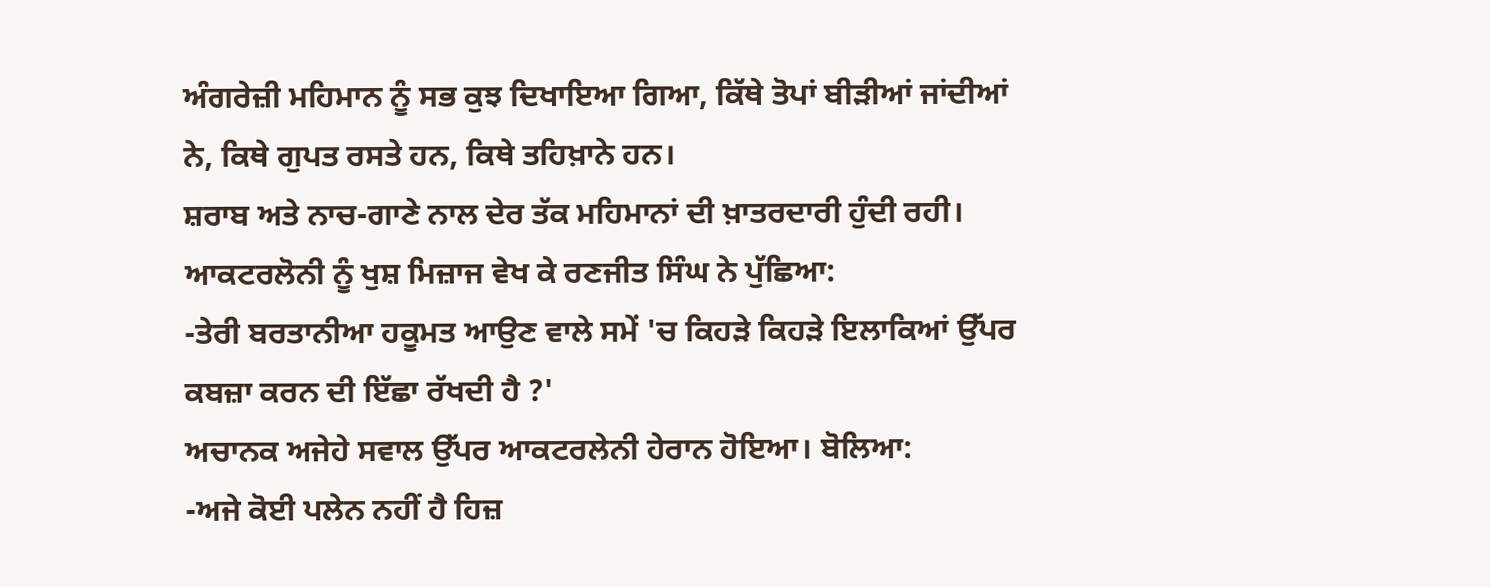ਅੰਗਰੇਜ਼ੀ ਮਹਿਮਾਨ ਨੂੰ ਸਭ ਕੁਝ ਦਿਖਾਇਆ ਗਿਆ, ਕਿੱਥੇ ਤੋਪਾਂ ਬੀੜੀਆਂ ਜਾਂਦੀਆਂ ਨੇ, ਕਿਥੇ ਗੁਪਤ ਰਸਤੇ ਹਨ, ਕਿਥੇ ਤਹਿਖ਼ਾਨੇ ਹਨ।
ਸ਼ਰਾਬ ਅਤੇ ਨਾਚ-ਗਾਣੇ ਨਾਲ ਦੇਰ ਤੱਕ ਮਹਿਮਾਨਾਂ ਦੀ ਖ਼ਾਤਰਦਾਰੀ ਹੁੰਦੀ ਰਹੀ। ਆਕਟਰਲੋਨੀ ਨੂੰ ਖੁਸ਼ ਮਿਜ਼ਾਜ ਵੇਖ ਕੇ ਰਣਜੀਤ ਸਿੰਘ ਨੇ ਪੁੱਛਿਆ:
-ਤੇਰੀ ਬਰਤਾਨੀਆ ਹਕੂਮਤ ਆਉਣ ਵਾਲੇ ਸਮੇਂ 'ਚ ਕਿਹੜੇ ਕਿਹੜੇ ਇਲਾਕਿਆਂ ਉੱਪਰ ਕਬਜ਼ਾ ਕਰਨ ਦੀ ਇੱਛਾ ਰੱਖਦੀ ਹੈ ?'
ਅਚਾਨਕ ਅਜੇਹੇ ਸਵਾਲ ਉੱਪਰ ਆਕਟਰਲੇਨੀ ਹੇਰਾਨ ਹੋਇਆ। ਬੋਲਿਆ:
-ਅਜੇ ਕੋਈ ਪਲੇਨ ਨਹੀਂ ਹੈ ਹਿਜ਼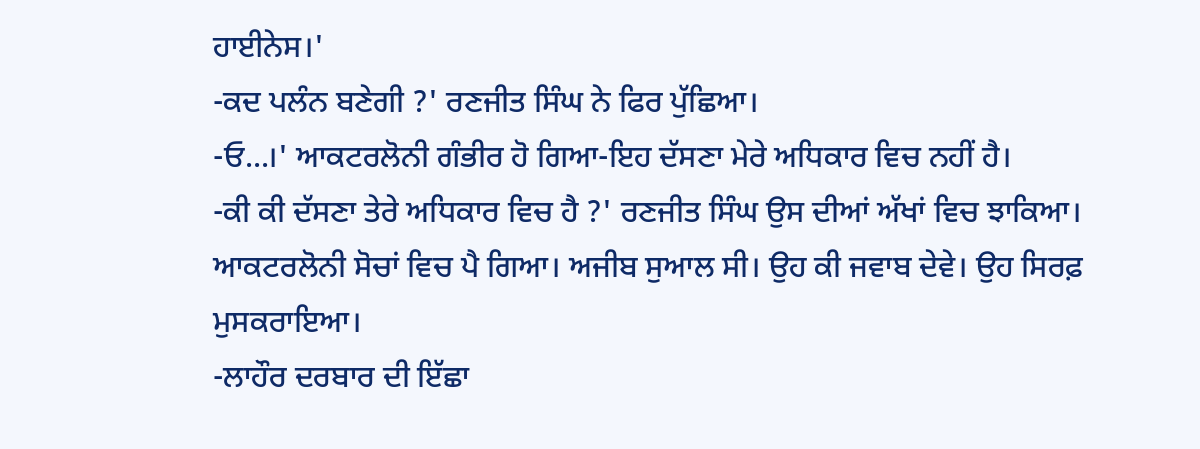ਹਾਈਨੇਸ।'
-ਕਦ ਪਲੰਨ ਬਣੇਗੀ ?' ਰਣਜੀਤ ਸਿੰਘ ਨੇ ਫਿਰ ਪੁੱਛਿਆ।
-ਓ...।' ਆਕਟਰਲੋਨੀ ਗੰਭੀਰ ਹੋ ਗਿਆ-ਇਹ ਦੱਸਣਾ ਮੇਰੇ ਅਧਿਕਾਰ ਵਿਚ ਨਹੀਂ ਹੈ।
-ਕੀ ਕੀ ਦੱਸਣਾ ਤੇਰੇ ਅਧਿਕਾਰ ਵਿਚ ਹੈ ?' ਰਣਜੀਤ ਸਿੰਘ ਉਸ ਦੀਆਂ ਅੱਖਾਂ ਵਿਚ ਝਾਕਿਆ।
ਆਕਟਰਲੋਨੀ ਸੋਚਾਂ ਵਿਚ ਪੈ ਗਿਆ। ਅਜੀਬ ਸੁਆਲ ਸੀ। ਉਹ ਕੀ ਜਵਾਬ ਦੇਵੇ। ਉਹ ਸਿਰਫ਼ ਮੁਸਕਰਾਇਆ।
-ਲਾਹੌਰ ਦਰਬਾਰ ਦੀ ਇੱਛਾ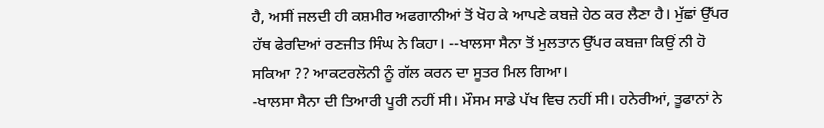ਹੈ, ਅਸੀਂ ਜਲਦੀ ਹੀ ਕਸ਼ਮੀਰ ਅਫਗਾਨੀਆਂ ਤੋਂ ਖੋਹ ਕੇ ਆਪਣੇ ਕਬਜ਼ੇ ਹੇਠ ਕਰ ਲੈਣਾ ਹੈ। ਮੁੱਛਾਂ ਉੱਪਰ ਹੱਥ ਫੇਰਦਿਆਂ ਰਣਜੀਤ ਸਿੰਘ ਨੇ ਕਿਹਾ। --ਖਾਲਸਾ ਸੈਨਾ ਤੋਂ ਮੁਲਤਾਨ ਉੱਪਰ ਕਬਜ਼ਾ ਕਿਉਂ ਨੀ ਹੋ ਸਕਿਆ ?? ਆਕਟਰਲੋਨੀ ਨੂੰ ਗੱਲ ਕਰਨ ਦਾ ਸੂਤਰ ਮਿਲ ਗਿਆ।
-ਖਾਲਸਾ ਸੈਨਾ ਦੀ ਤਿਆਰੀ ਪੂਰੀ ਨਹੀਂ ਸੀ। ਮੌਸਮ ਸਾਡੇ ਪੱਖ ਵਿਚ ਨਹੀਂ ਸੀ। ਹਨੇਰੀਆਂ, ਤੂਫਾਨਾਂ ਨੇ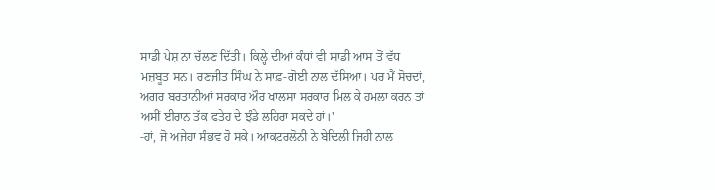ਸਾਡੀ ਪੇਸ਼ ਨਾ ਚੱਲਣ ਦਿੱਤੀ। ਕਿਲ੍ਹੇ ਦੀਆਂ ਕੰਧਾਂ ਵੀ ਸਾਡੀ ਆਸ ਤੋਂ ਵੱਧ ਮਜ਼ਬੂਤ ਸਨ। ਰਣਜੀਤ ਸਿੰਘ ਨੇ ਸਾਫ਼-ਗੋਈ ਨਾਲ ਦੱਸਿਆ। ਪਰ ਮੈਂ ਸੋਚਦਾਂ, ਅਗਰ ਬਰਤਾਨੀਆਂ ਸਰਕਾਰ ਔਰ ਖਾਲਸਾ ਸਰਕਾਰ ਮਿਲ ਕੇ ਹਮਲਾ ਕਰਨ ਤਾਂ ਅਸੀਂ ਈਰਾਨ ਤੱਕ ਫਤੇਹ ਦੇ ਝੰਡੇ ਲਹਿਰਾ ਸਕਦੇ ਹਾਂ।'
-ਹਾਂ, ਜੋ ਅਜੇਹਾ ਸੰਭਵ ਹੋ ਸਕੇ। ਆਕਟਰਲੋਨੀ ਨੇ ਬੇਦਿਲੀ ਜਿਹੀ ਨਾਲ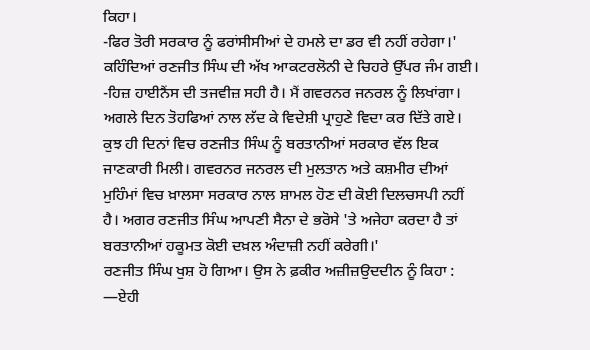ਕਿਹਾ।
-ਫਿਰ ਤੋਰੀ ਸਰਕਾਰ ਨੂੰ ਫਰਾਂਸੀਸੀਆਂ ਦੇ ਹਮਲੇ ਦਾ ਡਰ ਵੀ ਨਹੀਂ ਰਹੇਗਾ।'
ਕਹਿੰਦਿਆਂ ਰਣਜੀਤ ਸਿੰਘ ਦੀ ਅੱਖ ਆਕਟਰਲੋਨੀ ਦੇ ਚਿਹਰੇ ਉੱਪਰ ਜੰਮ ਗਈ।
-ਹਿਜ਼ ਹਾਈਨੈਂਸ ਦੀ ਤਜਵੀਜ਼ ਸਹੀ ਹੈ। ਮੈਂ ਗਵਰਨਰ ਜਨਰਲ ਨੂੰ ਲਿਖਾਂਗਾ।
ਅਗਲੇ ਦਿਨ ਤੋਹਫਿਆਂ ਨਾਲ ਲੱਦ ਕੇ ਵਿਦੇਸ਼ੀ ਪ੍ਰਾਹੁਣੇ ਵਿਦਾ ਕਰ ਦਿੱਤੇ ਗਏ।
ਕੁਝ ਹੀ ਦਿਨਾਂ ਵਿਚ ਰਣਜੀਤ ਸਿੰਘ ਨੂੰ ਬਰਤਾਨੀਆਂ ਸਰਕਾਰ ਵੱਲ ਇਕ ਜਾਣਕਾਰੀ ਮਿਲੀ। ਗਵਰਨਰ ਜਨਰਲ ਦੀ ਮੁਲਤਾਨ ਅਤੇ ਕਸ਼ਮੀਰ ਦੀਆਂ ਮੁਹਿੰਮਾਂ ਵਿਚ ਖ਼ਾਲਸਾ ਸਰਕਾਰ ਨਾਲ ਸ਼ਾਮਲ ਹੋਣ ਦੀ ਕੋਈ ਦਿਲਚਸਪੀ ਨਹੀਂ ਹੈ। ਅਗਰ ਰਣਜੀਤ ਸਿੰਘ ਆਪਣੀ ਸੈਨਾ ਦੇ ਭਰੋਸੇ 'ਤੇ ਅਜੇਹਾ ਕਰਦਾ ਹੈ ਤਾਂ ਬਰਤਾਨੀਆਂ ਹਕੂਮਤ ਕੋਈ ਦਖ਼ਲ ਅੰਦਾਜ਼ੀ ਨਹੀਂ ਕਰੇਗੀ।'
ਰਣਜੀਤ ਸਿੰਘ ਖੁਸ਼ ਹੋ ਗਿਆ। ਉਸ ਨੇ ਫ਼ਕੀਰ ਅਜ਼ੀਜ਼ਉਦਦੀਨ ਨੂੰ ਕਿਹਾ : —ਏਹੀ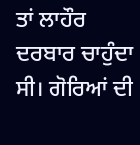ਤਾਂ ਲਾਹੌਰ ਦਰਬਾਰ ਚਾਹੁੰਦਾ ਸੀ। ਗੋਰਿਆਂ ਦੀ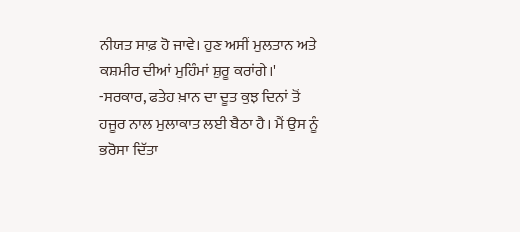ਨੀਯਤ ਸਾਫ਼ ਹੋ ਜਾਵੇ। ਹੁਣ ਅਸੀਂ ਮੁਲਤਾਨ ਅਤੇ ਕਸ਼ਮੀਰ ਦੀਆਂ ਮੁਹਿੰਮਾਂ ਸ਼ੁਰੂ ਕਰਾਂਗੇ।'
-ਸਰਕਾਰ, ਫਤੇਹ ਖ਼ਾਨ ਦਾ ਦੂਤ ਕੁਝ ਦਿਨਾਂ ਤੋਂ ਹਜੂਰ ਨਾਲ ਮੁਲਾਕਾਤ ਲਈ ਬੈਠਾ ਹੈ। ਮੈਂ ਉਸ ਨੂੰ ਭਰੋਸਾ ਦਿੱਤਾ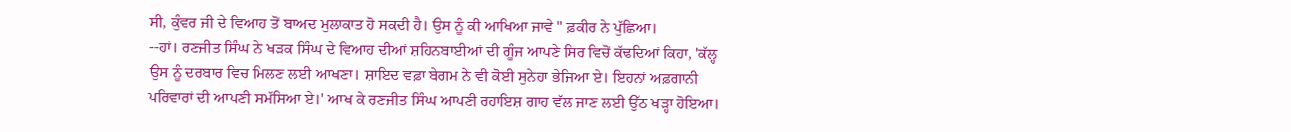ਸੀ, ਕੁੰਵਰ ਜੀ ਦੇ ਵਿਆਹ ਤੋਂ ਬਾਅਦ ਮੁਲਾਕਾਤ ਹੋ ਸਕਦੀ ਹੈ। ਉਸ ਨੂੰ ਕੀ ਆਖਿਆ ਜਾਵੇ " ਫ਼ਕੀਰ ਨੇ ਪੁੱਛਿਆ।
--ਹਾਂ। ਰਣਜੀਤ ਸਿੰਘ ਨੇ ਖੜਕ ਸਿੰਘ ਦੇ ਵਿਆਹ ਦੀਆਂ ਸ਼ਹਿਨਬਾਈਆਂ ਦੀ ਗੂੰਜ ਆਪਣੇ ਸਿਰ ਵਿਚੋਂ ਕੱਢਦਿਆਂ ਕਿਹਾ, 'ਕੱਲ੍ਹ ਉਸ ਨੂੰ ਦਰਬਾਰ ਵਿਚ ਮਿਲਣ ਲਈ ਆਖਣਾ। ਸ਼ਾਇਦ ਵਫ਼ਾ ਬੇਗਮ ਨੇ ਵੀ ਕੋਈ ਸੁਨੇਹਾ ਭੇਜਿਆ ਏ। ਇਹਨਾਂ ਅਫ਼ਗਾਨੀ ਪਰਿਵਾਰਾਂ ਦੀ ਆਪਣੀ ਸਮੱਸਿਆ ਏ।' ਆਖ ਕੇ ਰਣਜੀਤ ਸਿੰਘ ਆਪਣੀ ਰਹਾਇਸ਼ ਗਾਹ ਵੱਲ ਜਾਣ ਲਈ ਉੱਠ ਖੜ੍ਹਾ ਹੋਇਆ।